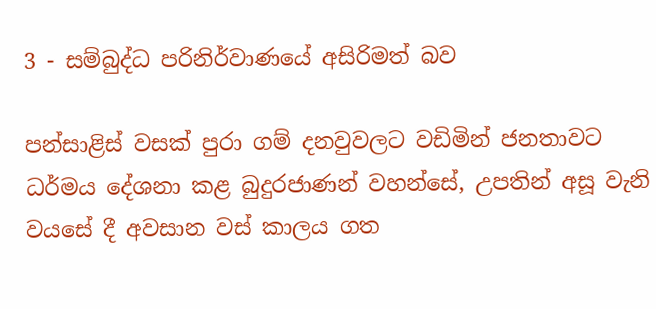3 - සම්බුද්ධ පරිනිර්වාණයේ අසිරිමත් බව

පන්සාළිස් වසක් පුරා ගම් දනවුවලට වඩිමින් ජනතාවට ධර්මය දේශනා කළ බුදුරජාණන් වහන්සේ, උපතින් අසූ වැනි වයසේ දී අවසාන වස් කාලය ගත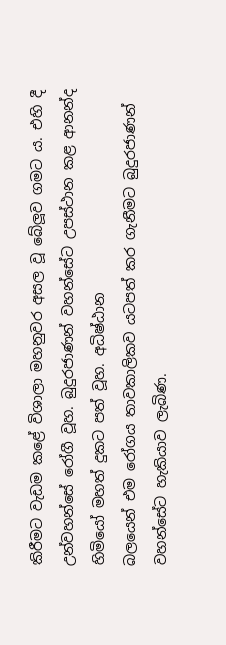කිරීමට වැඩම කළේ විශාලා මහනුවර අසල වූ බේලූව ගමට ය. එහි දී උන්වහන්සේ රෝගී වූහ. බුදුරජාණන් වහන්සේට උපස්ථාන කළ ආනන්ද හිමියෝ මහත් දුකට පත් වූහ. අධිෂ්ඨාන
බලයෙන් එම රෝගය තාවකාලිකව යටපත් කර ගැනීමට බුදුරජාණන් වහන්සේට හැකියාව ලැබිණ.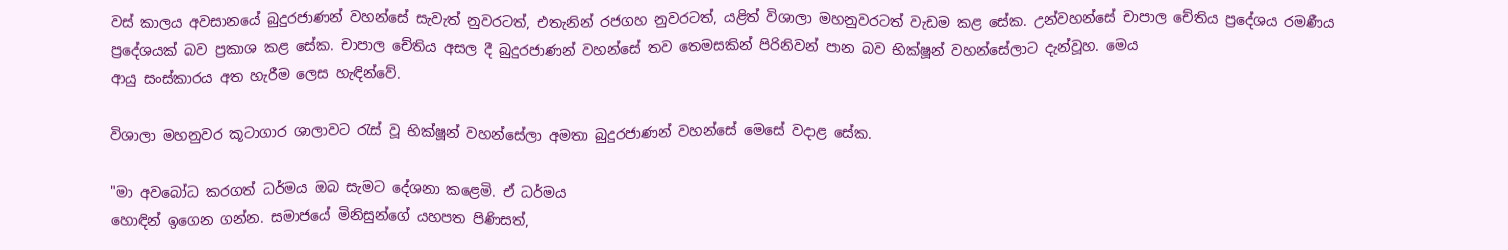වස් කාලය අවසානයේ බුදුරජාණන් වහන්සේ සැවැත් නුවරටත්, එතැනින් රජගහ නුවරටත්, යළිත් විශාලා මහනුවරටත් වැඩම කළ සේක. උන්වහන්සේ චාපාල චේතිය ප්‍රදේශය රමණීය ප්‍රදේශයක් බව ප්‍රකාශ කළ සේක. චාපාල චේතිය අසල දී බුදුරජාණන් වහන්සේ තව තෙමසකින් පිරිනිවන් පාන බව භික්ෂූන් වහන්සේලාට දැන්වූහ. මෙය
ආයු සංස්කාරය අත හැරීම ලෙස හැඳින්වේ.

විශාලා මහනුවර කූටාගාර ශාලාවට රැස් වූ භික්ෂූන් වහන්සේලා අමතා බුදුරජාණන් වහන්සේ මෙසේ වදාළ සේක.

"මා අවබෝධ කරගත් ධර්මය ඔබ සැමට දේශනා කළෙමි. ඒ ධර්මය
හොඳින් ඉගෙන ගන්න. සමාජයේ මිනිසුන්ගේ යහපත පිණිසත්,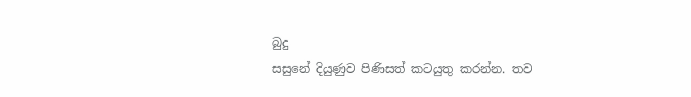බුදු
සසුනේ දියුණුව පිණිසත් කටයුතු කරන්න. තව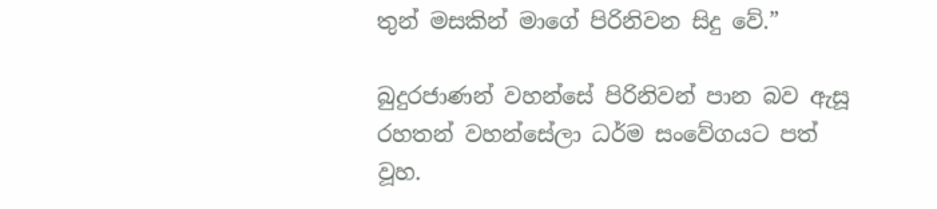තුන් මසකින් මාගේ පිරිනිවන සිදු වේ.”

බුදුරජාණන් වහන්සේ පිරිනිවන් පාන බව ඇසූ රහතන් වහන්සේලා ධර්ම සංවේගයට පත් වූහ.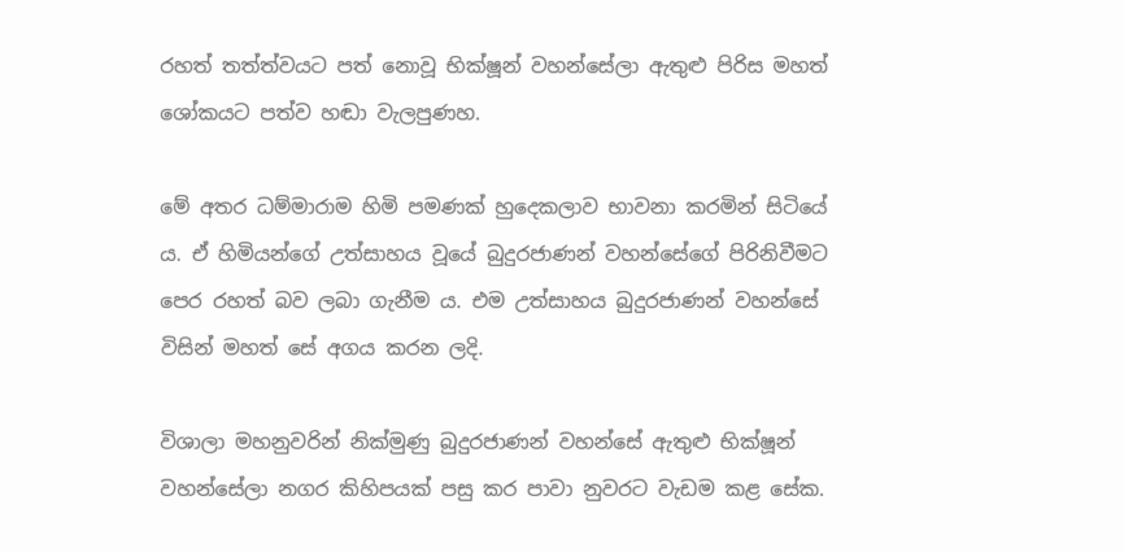රහත් තත්ත්වයට පත් නොවූ භික්ෂූන් වහන්සේලා ඇතුළු පිරිස මහත් ශෝකයට පත්ව හඬා වැලපුණහ.

මේ අතර ධම්මාරාම හිමි පමණක් හුදෙකලාව භාවනා කරමින් සිටියේ ය. ඒ හිමියන්ගේ උත්සාහය වූයේ බුදුරජාණන් වහන්සේගේ පිරිනිවීමට පෙර රහත් බව ලබා ගැනීම ය. එම උත්සාහය බුදුරජාණන් වහන්සේ විසින් මහත් සේ අගය කරන ලදි.

විශාලා මහනුවරින් නික්මුණු බුදුරජාණන් වහන්සේ ඇතුළු භික්ෂූන් වහන්සේලා නගර කිහිපයක් පසු කර පාවා නුවරට වැඩම කළ සේක.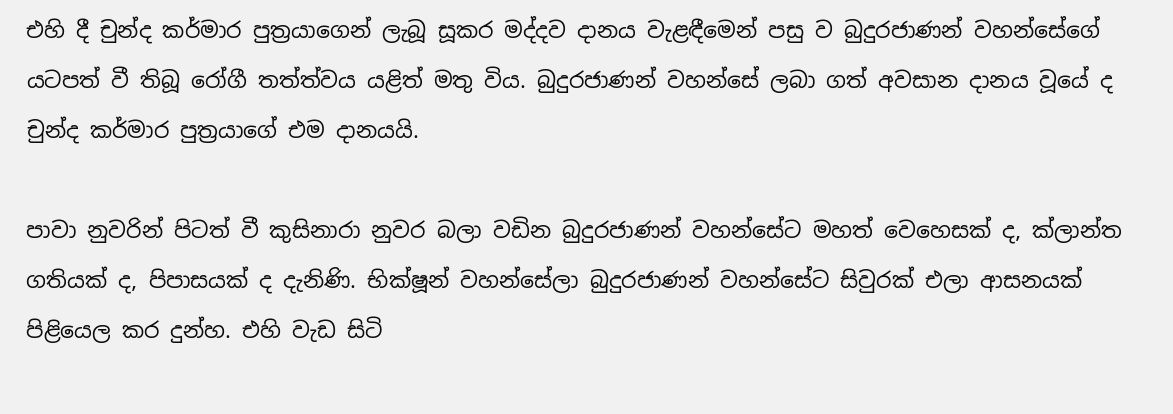එහි දී චුන්ද කර්මාර පුත්‍රයාගෙන් ලැබූ සූකර මද්දව දානය වැළඳීමෙන් පසු ව බුදුරජාණන් වහන්සේගේ යටපත් වී තිබූ රෝගී තත්ත්වය යළිත් මතු විය. බුදුරජාණන් වහන්සේ ලබා ගත් අවසාන දානය වූයේ ද චුන්ද කර්මාර පුත්‍රයාගේ එම දානයයි.

පාවා නුවරින් පිටත් වී කුසිනාරා නුවර බලා වඩින බුදුරජාණන් වහන්සේට මහත් වෙහෙසක් ද, ක්ලාන්ත ගතියක් ද, පිපාසයක් ද දැනිණි. භික්ෂූන් වහන්සේලා බුදුරජාණන් වහන්සේට සිවුරක් එලා ආසනයක් පිළියෙල කර දුන්හ. එහි වැඩ සිටි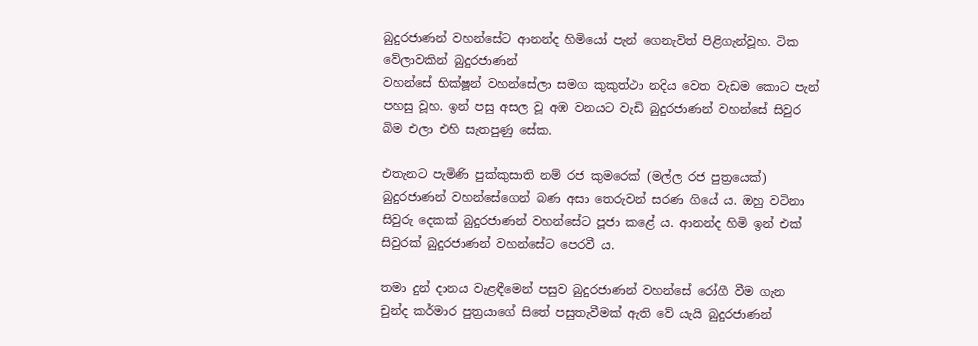බුදුරජාණන් වහන්සේට ආනන්ද හිමියෝ පැන් ගෙනැවිත් පිළිගැන්වූහ. ටික වේලාවකින් බුදුරජාණන්
වහන්සේ භික්ෂූන් වහන්සේලා සමග කුකුත්ථා නදිය වෙත වැඩම කොට පැන් පහසු වූහ. ඉන් පසු අසල වූ අඹ වනයට වැඩි බුදුරජාණන් වහන්සේ සිවුර බිම එලා එහි සැතපුණු සේක.

එතැනට පැමිණි පුක්කුසාති නම් රජ කුමරෙක් (මල්ල රජ පුත්‍රයෙක්) බුදුරජාණන් වහන්සේගෙන් බණ අසා තෙරුවන් සරණ ගියේ ය. ඔහු වටිනා සිවුරු දෙකක් බුදුරජාණන් වහන්සේට පූජා කළේ ය. ආනන්ද හිමි ඉන් එක් සිවුරක් බුදුරජාණන් වහන්සේට පෙරවී ය.

තමා දුන් දානය වැළඳීමෙන් පසුව බුදුරජාණන් වහන්සේ රෝගී වීම ගැන චුන්ද කර්මාර පුත්‍රයාගේ සිතේ පසුතැවීමක් ඇති වේ යැයි බුදුරජාණන්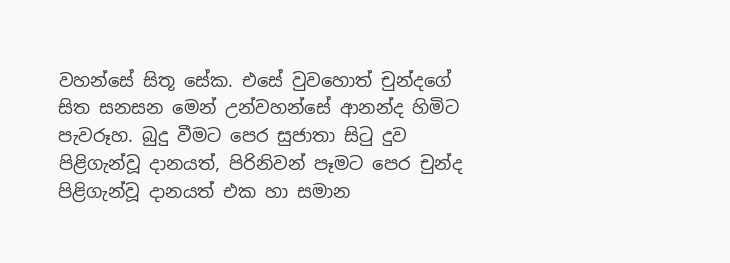වහන්සේ සිතූ සේක. එසේ වුවහොත් චුන්දගේ සිත සනසන මෙන් උන්වහන්සේ ආනන්ද හිමිට පැවරූහ. බුදු වීමට පෙර සුජාතා සිටු දුව පිළිගැන්වූ දානයත්, පිරිනිවන් පෑමට පෙර චුන්ද පිළිගැන්වූ දානයත් එක හා සමාන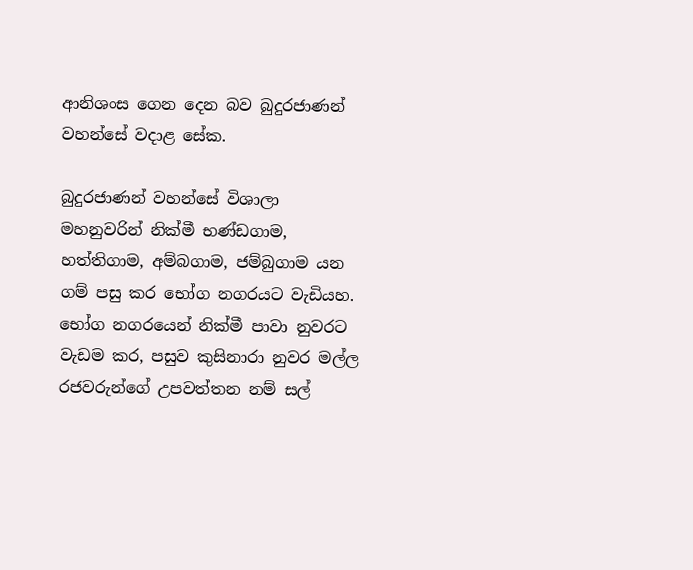ආනිශංස ගෙන දෙන බව බුදුරජාණන් වහන්සේ වදාළ සේක.

බුදුරජාණන් වහන්සේ විශාලා මහනුවරින් නික්මී භණ්ඩගාම, හත්තිගාම, අම්බගාම, ජම්බුගාම යන ගම් පසු කර භෝග නගරයට වැඩියහ. භෝග නගරයෙන් නික්මී පාවා නුවරට වැඩම කර, පසුව කුසිනාරා නුවර මල්ල රජවරුන්ගේ උපවත්තන නම් සල්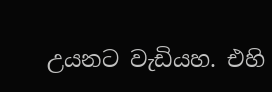උයනට වැඩියහ. එහි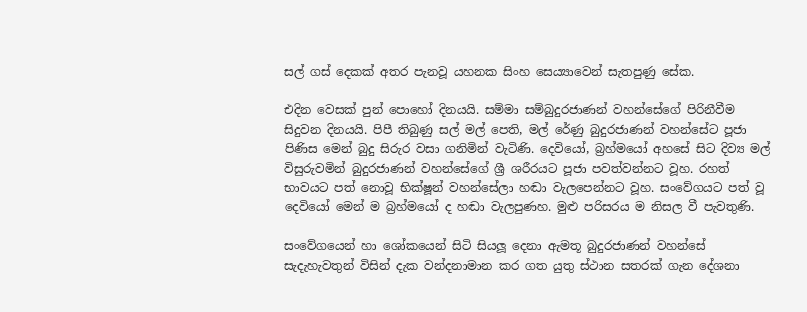සල් ගස් දෙකක් අතර පැනවූ යහනක සිංහ සෙය්‍යාවෙන් සැතපුණු සේක.

එදින වෙසක් පුන් පොහෝ දිනයයි. සම්මා සම්බුදුරජාණන් වහන්සේගේ පිරිනීවීම සිදුවන දිනයයි. පිපී තිබුණු සල් මල් පෙති, මල් රේණු බුදුරජාණන් වහන්සේට පූජා පිණිස මෙන් බුදු සිරුර වසා ගනිමින් වැටිණි. දෙවියෝ, බ්‍රහ්මයෝ අහසේ සිට දිව්‍ය මල් විසුරුවමින් බුදුරජාණන් වහන්සේගේ ශ්‍රී ශරීරයට පූජා පවත්වන්නට වූහ. රහත්
භාවයට පත් නොවූ භික්ෂූන් වහන්සේලා හඬා වැලපෙන්නට වූහ. සංවේගයට පත් වූ දෙවියෝ මෙන් ම බ්‍රහ්මයෝ ද හඬා වැලපුණහ. මුළු පරිසරය ම නිසල වී පැවතුණි.

සංවේගයෙන් හා ශෝකයෙන් සිටි සියලූ දෙනා ඇමතූ බුදුරජාණන් වහන්සේ සැදැහැවතුන් විසින් දැක වන්දනාමාන කර ගත යුතු ස්ථාන සතරක් ගැන දේශනා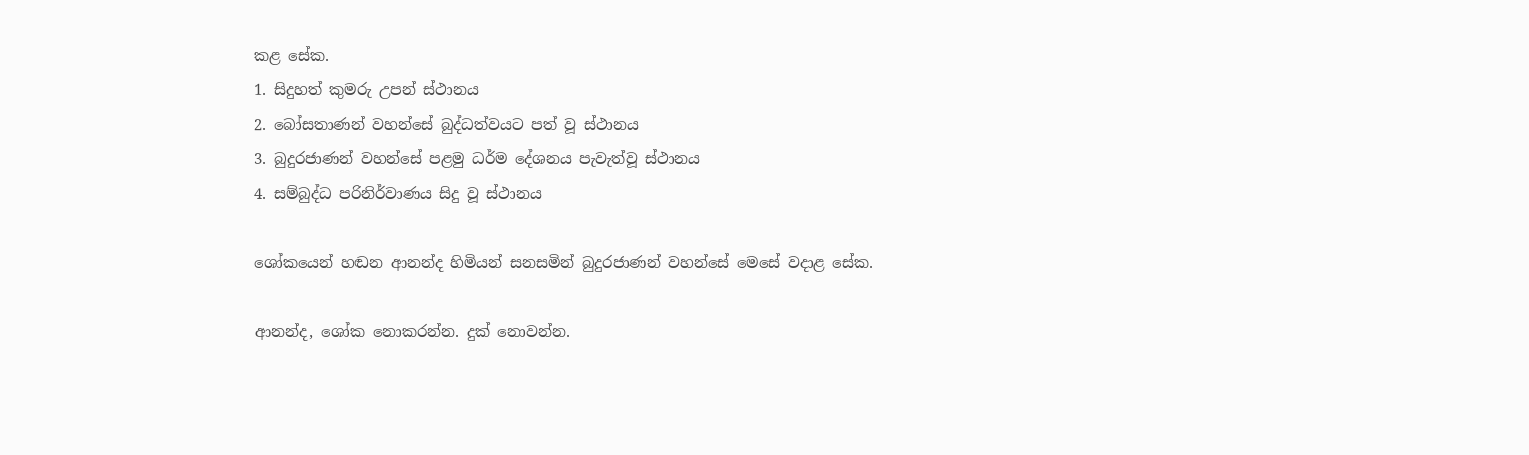කළ සේක.
1. සිදුහත් කුමරු උපන් ස්ථානය
2. බෝසතාණන් වහන්සේ බුද්ධත්වයට පත් වූ ස්ථානය
3. බුදුරජාණන් වහන්සේ පළමු ධර්ම දේශනය පැවැත්වූ ස්ථානය
4. සම්බුද්ධ පරිනිර්වාණය සිදු වූ ස්ථානය

ශෝකයෙන් හඬන ආනන්ද හිමියන් සනසමින් බුදුරජාණන් වහන්සේ මෙසේ වදාළ සේක.

ආනන්ද, ශෝක නොකරන්න. දුක් නොවන්න.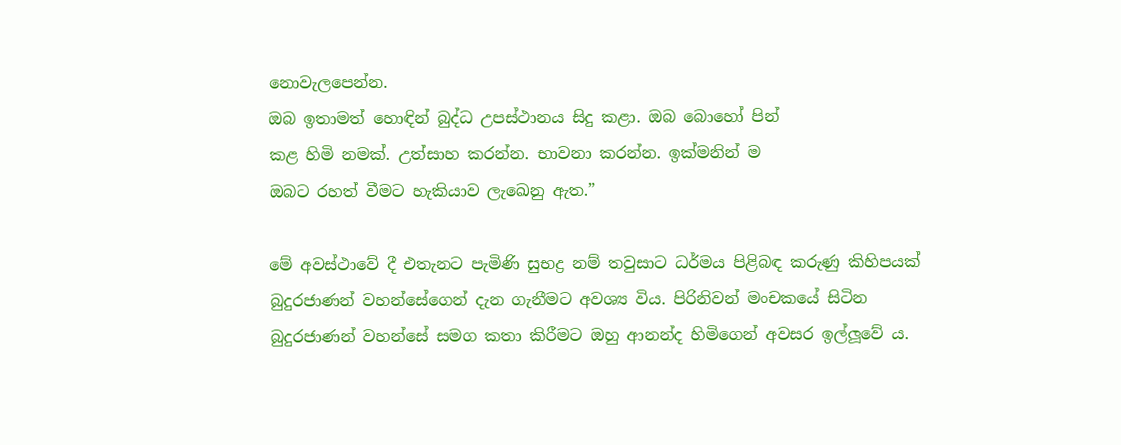නොවැලපෙන්න.
ඔබ ඉතාමත් හොඳින් බුද්ධ උපස්ථානය සිදු කළා. ඔබ බොහෝ පින්
කළ හිමි නමක්. උත්සාහ කරන්න. භාවනා කරන්න. ඉක්මනින් ම
ඔබට රහත් වීමට හැකියාව ලැඛෙනු ඇත.”

මේ අවස්ථාවේ දී එතැනට පැමිණි සුභද්‍ර නම් තවුසාට ධර්මය පිළිබඳ කරුණු කිහිපයක් බුදුරජාණන් වහන්සේගෙන් දැන ගැනීමට අවශ්‍ය විය. පිරිනිවන් මංචකයේ සිටින බුදුරජාණන් වහන්සේ සමග කතා කිරීමට ඔහු ආනන්ද හිමිගෙන් අවසර ඉල්ලූවේ ය.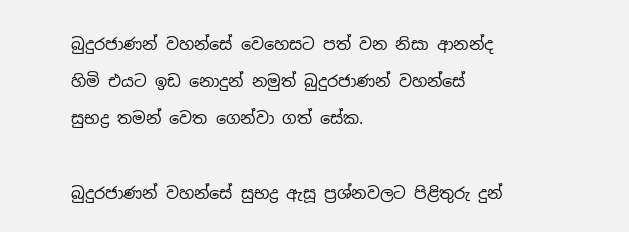බුදුරජාණන් වහන්සේ වෙහෙසට පත් වන නිසා ආනන්ද හිමි එයට ඉඩ නොදුන් නමුත් බුදුරජාණන් වහන්සේ සුභද්‍ර තමන් වෙත ගෙන්වා ගත් සේක.

බුදුරජාණන් වහන්සේ සුභද්‍ර ඇසූ ප්‍රශ්නවලට පිළිතුරු දුන්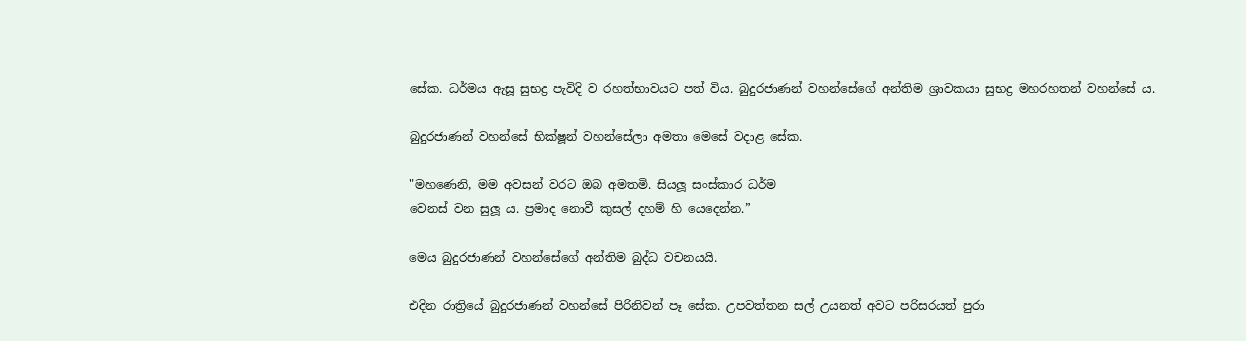සේක. ධර්මය ඇසූ සුභද්‍ර පැවිදි ව රහත්භාවයට පත් විය. බුදුරජාණන් වහන්සේගේ අන්තිම ශ්‍රාවකයා සුභද්‍ර මහරහතන් වහන්සේ ය.

බුදුරජාණන් වහන්සේ භික්ෂූන් වහන්සේලා අමතා මෙසේ වදාළ සේක.

"මහණෙනි, මම අවසන් වරට ඔබ අමතමි. සියලූ සංස්කාර ධර්ම
වෙනස් වන සුලූ ය. ප්‍රමාද නොවී කුසල් දහම් හි යෙදෙන්න.”

මෙය බුදුරජාණන් වහන්සේගේ අන්තිම බුද්ධ වචනයයි.

එදින රාත්‍රියේ බුදුරජාණන් වහන්සේ පිරිනිවන් පෑ සේක. උපවත්තන සල් උයනත් අවට පරිසරයත් පුරා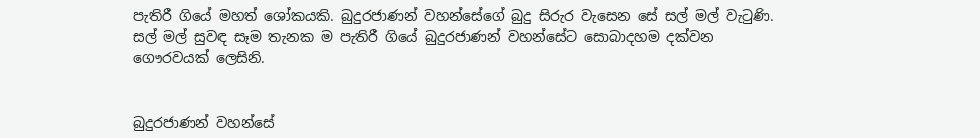පැතිරී ගියේ මහත් ශෝකයකි. බුදුරජාණන් වහන්සේගේ බුදු සිරුර වැසෙන සේ සල් මල් වැටුණි. සල් මල් සුවඳ සෑම තැනක ම පැතිරී ගියේ බුදුරජාණන් වහන්සේට සොබාදහම දක්වන ගෞරවයක් ලෙසිනි.


බුදුරජාණන් වහන්සේ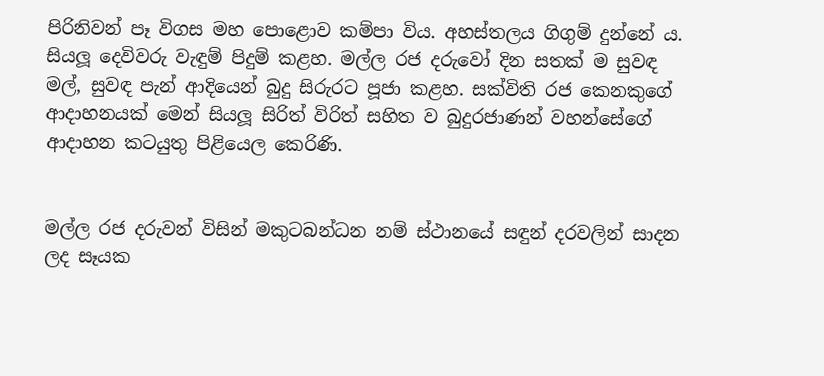පිරිනිවන් පෑ විගස මහ පොළොව කම්පා විය. අහස්තලය ගිගුම් දුන්නේ ය. සියලූ දෙවිවරු වැඳුම් පිදුම් කළහ. මල්ල රජ දරුවෝ දින සතක් ම සුවඳ මල්, සුවඳ පැන් ආදියෙන් බුදු සිරුරට පූජා කළහ. සක්විති රජ කෙනකුගේ ආදාහනයක් මෙන් සියලූ සිරිත් විරිත් සහිත ව බුදුරජාණන් වහන්සේගේ ආදාහන කටයුතු පිළියෙල කෙරිණි.


මල්ල රජ දරුවන් විසින් මකුටබන්ධන නම් ස්ථානයේ සඳුන් දරවලින් සාදන ලද සෑයක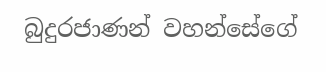බුදුරජාණන් වහන්සේගේ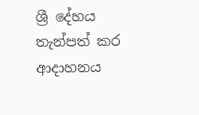ශ්‍රී දේහය තැන්පත් කර ආදාහනය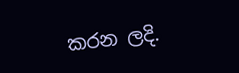කරන ලදි.